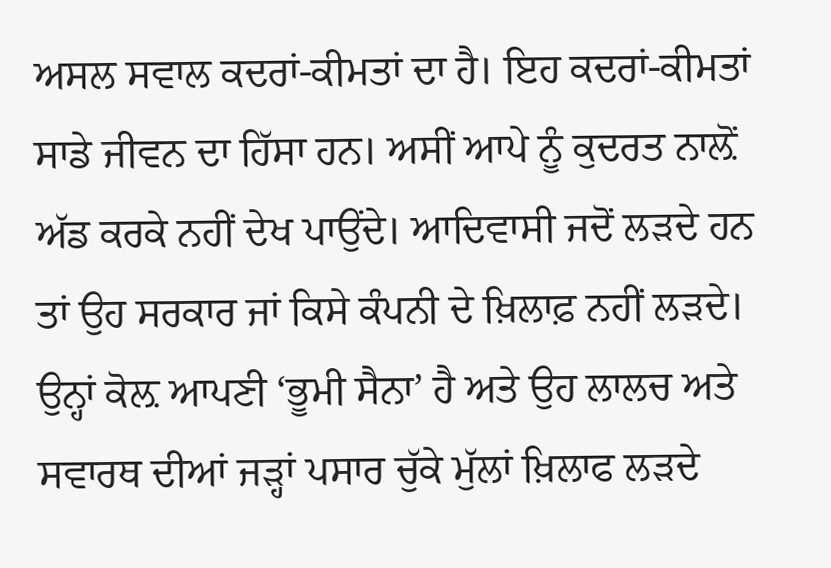ਅਸਲ ਸਵਾਲ ਕਦਰਾਂ-ਕੀਮਤਾਂ ਦਾ ਹੈ। ਇਹ ਕਦਰਾਂ-ਕੀਮਤਾਂ ਸਾਡੇ ਜੀਵਨ ਦਾ ਹਿੱਸਾ ਹਨ। ਅਸੀਂ ਆਪੇ ਨੂੰ ਕੁਦਰਤ ਨਾਲ਼ੋਂ ਅੱਡ ਕਰਕੇ ਨਹੀਂ ਦੇਖ ਪਾਉਂਦੇ। ਆਦਿਵਾਸੀ ਜਦੋਂ ਲੜਦੇ ਹਨ ਤਾਂ ਉਹ ਸਰਕਾਰ ਜਾਂ ਕਿਸੇ ਕੰਪਨੀ ਦੇ ਖ਼ਿਲਾਫ਼ ਨਹੀਂ ਲੜਦੇ। ਉਨ੍ਹਾਂ ਕੋਲ਼ ਆਪਣੀ ‘ਭੂਮੀ ਸੈਨਾ’ ਹੈ ਅਤੇ ਉਹ ਲਾਲਚ ਅਤੇ ਸਵਾਰਥ ਦੀਆਂ ਜੜ੍ਹਾਂ ਪਸਾਰ ਚੁੱਕੇ ਮੁੱਲਾਂ ਖ਼ਿਲਾਫ ਲੜਦੇ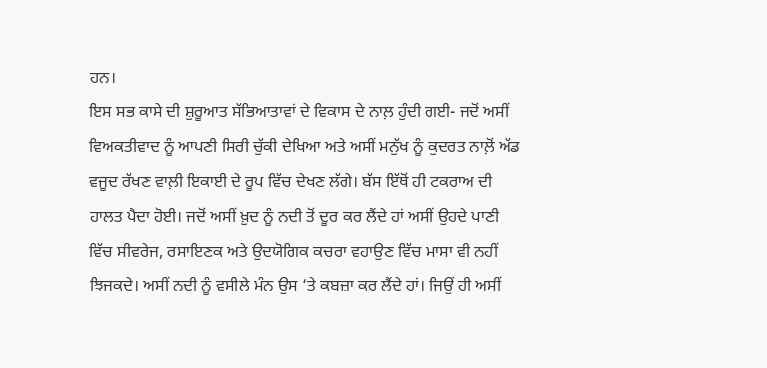ਹਨ।
ਇਸ ਸਭ ਕਾਸੇ ਦੀ ਸ਼ੁਰੂਆਤ ਸੱਭਿਆਤਾਵਾਂ ਦੇ ਵਿਕਾਸ ਦੇ ਨਾਲ਼ ਹੁੰਦੀ ਗਈ- ਜਦੋਂ ਅਸੀਂ ਵਿਅਕਤੀਵਾਦ ਨੂੰ ਆਪਣੀ ਸਿਰੀ ਚੁੱਕੀ ਦੇਖਿਆ ਅਤੇ ਅਸੀਂ ਮਨੁੱਖ ਨੂੰ ਕੁਦਰਤ ਨਾਲ਼ੋਂ ਅੱਡ ਵਜੂਦ ਰੱਖਣ ਵਾਲ਼ੀ ਇਕਾਈ ਦੇ ਰੂਪ ਵਿੱਚ ਦੇਖਣ ਲੱਗੇ। ਬੱਸ ਇੱਥੋਂ ਹੀ ਟਕਰਾਅ ਦੀ ਹਾਲਤ ਪੈਦਾ ਹੋਈ। ਜਦੋਂ ਅਸੀਂ ਖ਼ੁਦ ਨੂੰ ਨਦੀ ਤੋਂ ਦੂਰ ਕਰ ਲੈਂਦੇ ਹਾਂ ਅਸੀਂ ਉਹਦੇ ਪਾਣੀ ਵਿੱਚ ਸੀਵਰੇਜ, ਰਸਾਇਣਕ ਅਤੇ ਉਦਯੋਗਿਕ ਕਚਰਾ ਵਹਾਉਣ ਵਿੱਚ ਮਾਸਾ ਵੀ ਨਹੀਂ ਝਿਜਕਦੇ। ਅਸੀਂ ਨਦੀ ਨੂੰ ਵਸੀਲੇ ਮੰਨ ਉਸ ‘ਤੇ ਕਬਜ਼ਾ ਕਰ ਲੈਂਦੇ ਹਾਂ। ਜਿਉਂ ਹੀ ਅਸੀਂ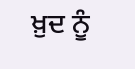ਖ਼ੁਦ ਨੂੰ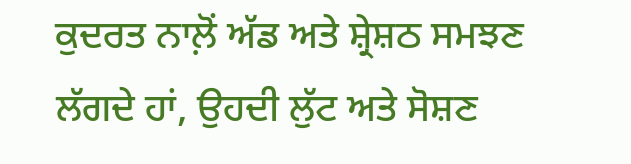ਕੁਦਰਤ ਨਾਲ਼ੋਂ ਅੱਡ ਅਤੇ ਸ਼੍ਰੇਸ਼ਠ ਸਮਝਣ ਲੱਗਦੇ ਹਾਂ, ਉਹਦੀ ਲੁੱਟ ਅਤੇ ਸੋਸ਼ਣ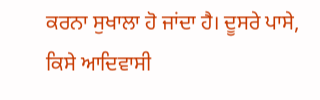ਕਰਨਾ ਸੁਖਾਲਾ ਹੋ ਜਾਂਦਾ ਹੈ। ਦੂਸਰੇ ਪਾਸੇ, ਕਿਸੇ ਆਦਿਵਾਸੀ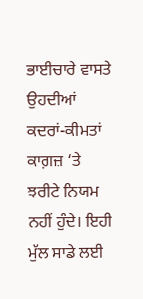ਭਾਈਚਾਰੇ ਵਾਸਤੇ ਉਹਦੀਆਂ ਕਦਰਾਂ-ਕੀਮਤਾਂ ਕਾਗ਼ਜ਼ ‘ਤੇ ਝਰੀਟੇ ਨਿਯਮ ਨਹੀਂ ਹੁੰਦੇ। ਇਹੀ ਮੁੱਲ ਸਾਡੇ ਲਈ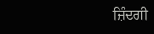ਜ਼ਿੰਦਗੀ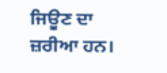ਜਿਊਣ ਦਾ ਜ਼ਰੀਆ ਹਨ।